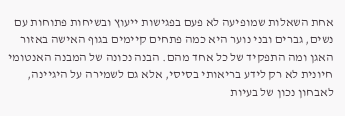אחת השאלות שמופיעה לא פעם בפגישות ייעוץ ובשיחות פתוחות עם נשים, גברים ובני נוער היא כמה פתחים קיימים בגוף האישה באזור האגן ומה התפקיד של כל אחד מהם. הבנה נכונה של המבנה האנטומי חיונית לא רק לידע בריאותי בסיסי, אלא גם לשמירה על היגיינה, לאבחון נכון של בעיות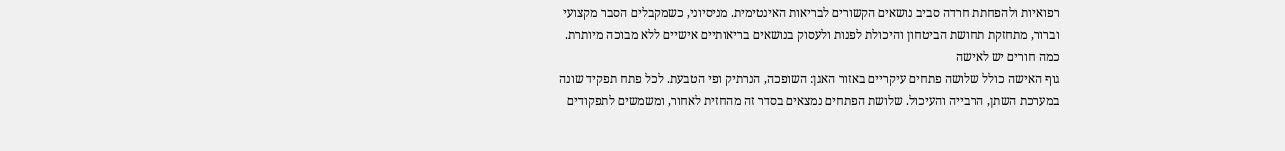רפואיות ולהפחתת חרדה סביב נושאים הקשורים לבריאות האינטימית. מניסיוני, כשמקבלים הסבר מקצועי וברור, מתחזקת תחושת הביטחון והיכולת לפנות ולעסוק בנושאים בריאותיים אישיים ללא מבוכה מיותרת.
כמה חורים יש לאישה
גוף האישה כולל שלושה פתחים עיקריים באזור האגן: השופכה, הנרתיק ופי הטבעת. לכל פתח תפקיד שונה במערכת השתן, הרבייה והעיכול. שלושת הפתחים נמצאים בסדר זה מהחזית לאחור, ומשמשים לתפקודים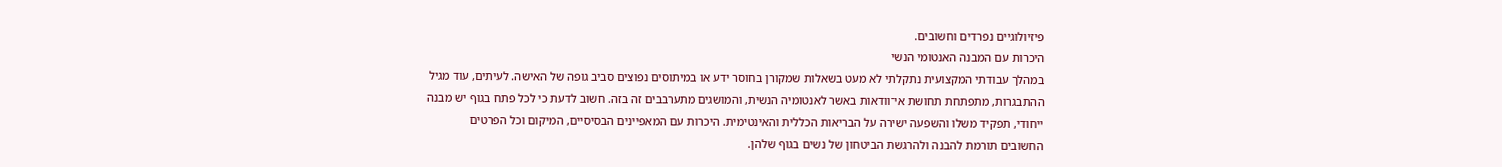פיזיולוגיים נפרדים וחשובים.
היכרות עם המבנה האנטומי הנשי
במהלך עבודתי המקצועית נתקלתי לא מעט בשאלות שמקורן בחוסר ידע או במיתוסים נפוצים סביב גופה של האישה. לעיתים, עוד מגיל ההתבגרות, מתפתחת תחושת אי־וודאות באשר לאנטומיה הנשית, והמושגים מתערבבים זה בזה. חשוב לדעת כי לכל פתח בגוף יש מבנה ייחודי, תפקיד משלו והשפעה ישירה על הבריאות הכללית והאינטימית. היכרות עם המאפיינים הבסיסיים, המיקום וכל הפרטים החשובים תורמת להבנה ולהרגשת הביטחון של נשים בגוף שלהן.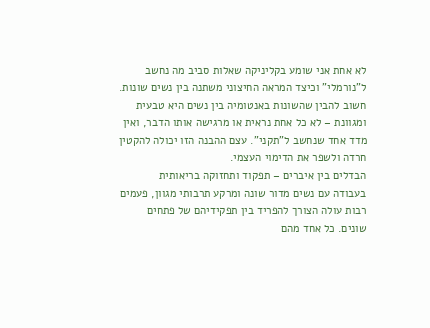לא אחת אני שומע בקליניקה שאלות סביב מה נחשב ל"נורמלי" וכיצד המראה החיצוני משתנה בין נשים שונות. חשוב להבין שהשונות באנטומיה בין נשים היא טבעית ומגוונת – לא כל אחת נראית או מרגישה אותו הדבר, ואין מדד אחד שנחשב ל"תקני". עצם ההבנה הזו יכולה להקטין חרדה ולשפר את הדימוי העצמי.
הבדלים בין איברים – תפקוד ותחזוקה בריאותית
בעבודה עם נשים מדור שונה ומרקע תרבותי מגוון, פעמים רבות עולה הצורך להפריד בין תפקידיהם של פתחים שונים. כל אחד מהם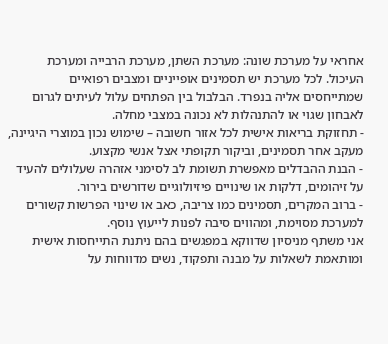אחראי על מערכת שונה: מערכת השתן, מערכת הרבייה ומערכת העיכול. לכל מערכת יש תסמינים אופייניים ומצבים רפואיים שמתייחסים אליה בנפרד. הבלבול בין הפתחים עלול לעיתים לגרום לאבחון שגוי או להתנהלות לא נכונה במצבי מחלה.
- תחזוקת בריאות אישית לכל אזור חשובה – שימוש נכון במוצרי היגיינה, מעקב אחר תסמינים, וביקור תקופתי אצל אנשי מקצוע.
- הבנת ההבדלים מאפשרת תשומת לב לסימני אזהרה שעלולים להעיד על זיהומים, דלקות או שינויים פיזיולוגיים שדורשים בירור.
- ברוב המקרים, תסמינים כמו צריבה, כאב או שינוי הפרשות קשורים למערכת מסוימת, ומהווים סיבה לפנות לייעוץ נוסף.
אני משתף מניסיון שדווקא במפגשים בהם ניתנת התייחסות אישית ומותאמת לשאלות על מבנה ותפקוד, נשים מדווחות על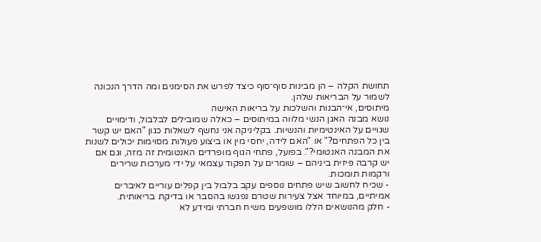תחושת הקלה – הן מבינות סוף־סוף כיצד לפרש את הסימנים ומה הדרך הנכונה לשמור על הבריאות שלהן.
מיתוסים, אי־הבנות והשלכות על בריאות האישה
נושא מבנה האגן הנשי מלווה במיתוסים – כאלה שמובילים לבלבול, ודימויים שגויים על האינטימיות והנשיות. בקליניקה אני נחשף לשאלות כגון "האם יש קשר בין כל הפתחים?" או "האם לידה, יחסי מין או ביצוע פעולות מסוימות יכולים לשנות את המבנה האנטומי?". בפועל, פתחי הגוף מופרדים האנטומית זה מזה, וגם אם יש קרבה פיזית ביניהם – שומרים על תפקוד עצמאי על ידי מערכות שרירים ורקמות תומכות.
- שכיח לחשוב שיש פתחים נוספים עקב בלבול בין קפלים עוריים לאיברים אמיתיים, במיוחד אצל צעירות שטרם נפגשו בהסבר או בדיקת בריאותית.
- חלק מהנושאים הללו מושפעים משיח חברתי ומידע לא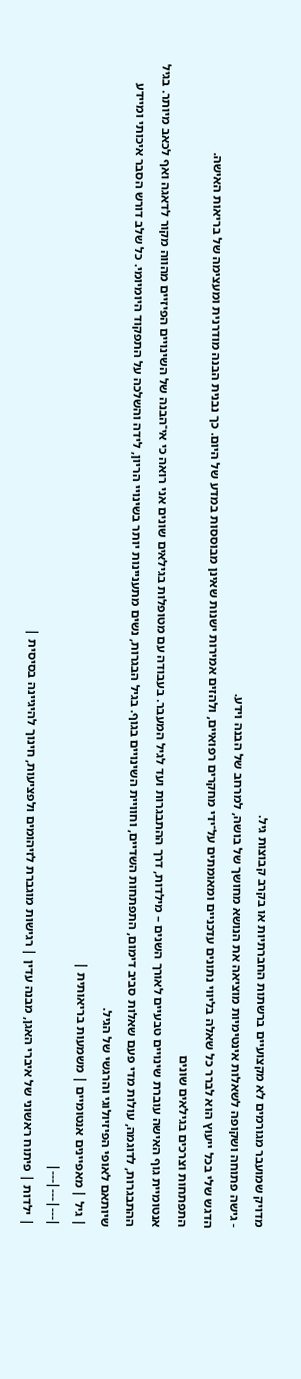מדויק שמועבר מגורמים לא מקצועיים ברשתות החברתיות או בקרב קבוצות גיל.
- גישה פתוחה ושקופה לשאלות אינטימיות מוציאה את הנושא מחושך של בושה, למרחב של הבנה וידע.
הדגש שלי בכל ייעוץ הוא לברר כל שאלה בליווי נתונים עדכניים ומאומתים על־ידי מחקרים רפואיים, ולהזים אמירות ישנות שאינן מבוססות במדע של היום. כך נבנית הבנה מודרנית ומעצימה של בריאות האישה.
התפתחות וצרכים בגילאים שונים
אנטומיית גוף האישה עוברת שינויים טבעיים לאורך השנים – מילדות, דרך ההתבגרות ועד לגיל המעבר. בעבודה עם מטופלות בגילאים שונים אני רואה כי אי־הבנה של השינויים הפיזיים מהווה מקור לדאגה ואף לכאב מיותר. בגיל ההתבגרות, לדוגמה, עולות מדי פעם שאלות סביב דימום, התפתחות השדיים, וחוויית השינויים בגוף. בגיל הבגרות, נשים מתעניינות יותר בשינויי הריון, לידה והשלכה על התפקוד היומיומי. כל שלב דורש הסבר איכותי ומיידע שיותאם לאופי הפיזיולוגי והרגשי של הגיל.
| גיל | מאפיינים אנטומיים | משמעות בריאותית |
|---|---|---|
| ילדות | פיתוח ראשוני של איברי האגן, מבנה עדין | רגישות מוגברת לזיהומים ולפציעות, חינוך להיגיינה בסיסית |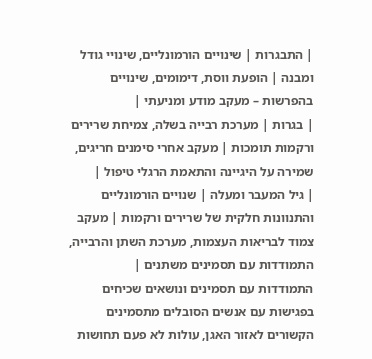| התבגרות | שינויים הורמונליים, שינויי גודל ומבנה | הופעת ווסת, דימומים, שינויים בהפרשות – מעקב מודע ומניעתי |
| בגרות | מערכת רבייה בשלה, צמיחת שרירים ורקמות תומכות | מעקב אחרי סימנים חריגים, שמירה על היגיינה והתאמת הרגלי טיפול |
| גיל המעבר ומעלה | שנויים הורמונליים והתנוונות חלקית של שרירים ורקמות | מעקב צמוד לבריאות העצמות, מערכת השתן והרבייה, התמודדות עם תסמינים משתנים |
התמודדות עם תסמינים ונושאים שכיחים
בפגישות עם אנשים הסובלים מתסמינים הקשורים לאזור האגן, עולות לא פעם תחושות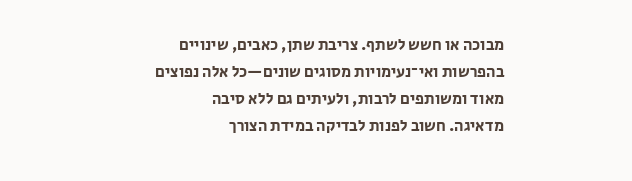מבוכה או חשש לשתף. צריבת שתן, כאבים, שינויים בהפרשות ואי־נעימויות מסוגים שונים—כל אלה נפוצים מאוד ומשותפים לרבות, ולעיתים גם ללא סיבה מדאיגה. חשוב לפנות לבדיקה במידת הצורך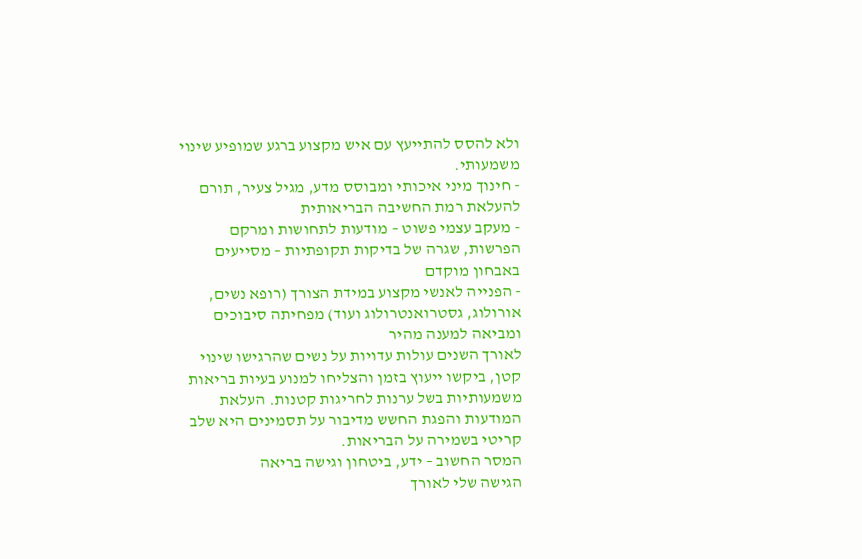ולא להסס להתייעץ עם איש מקצוע ברגע שמופיע שינוי משמעותי.
- חינוך מיני איכותי ומבוסס מדע, מגיל צעיר, תורם להעלאת רמת החשיבה הבריאותית
- מעקב עצמי פשוט – מודעות לתחושות ומרקם הפרשות, שגרה של בדיקות תקופתיות – מסייעים באבחון מוקדם
- הפנייה לאנשי מקצוע במידת הצורך (רופא נשים, אורולוג, גסטרואנטרולוג ועוד) מפחיתה סיבוכים ומביאה למענה מהיר
לאורך השנים עולות עדויות על נשים שהרגישו שינוי קטן, ביקשו ייעוץ בזמן והצליחו למנוע בעיות בריאות משמעותיות בשל ערנות לחריגות קטנות. העלאת המודעות והפגת החשש מדיבור על תסמינים היא שלב קריטי בשמירה על הבריאות.
המסר החשוב – ידע, ביטחון וגישה בריאה
הגישה שלי לאורך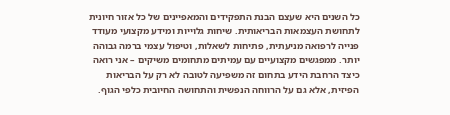כל השנים היא שעצם הבנת התפקידים והמאפיינים של כל אזור חיונית לתחושת העצמאות הבריאותית. שיחות גלוייות ומידע מקצועי מעודד פנייה לרפואה מניעתית, פתיחות לשאלות, וטיפול עצמי ברמה גבוהה יותר. ממפגשים מקצועיים עם עמיתים מתחומים משיקים – אני רואה כיצד הרחבת הידע בתחום זה משפיעה לטובה לא רק על הבריאות הפיזית, אלא גם על הרווחה הנפשית והתחושה החיובית כלפי הגוף.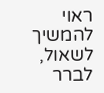ראוי להמשיך לשאול, לברר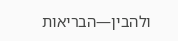ולהבין—הבריאות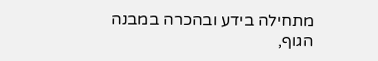מתחילה בידע ובהכרה במבנה הגוף,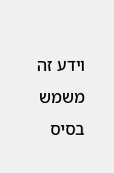וידע זה משמש בסיס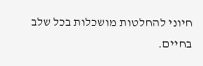חיוני להחלטות מושכלות בכל שלב בחיים.